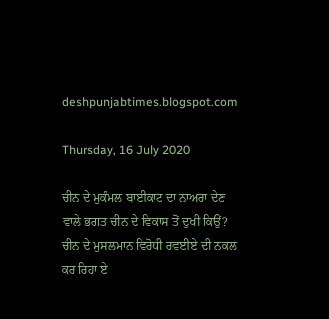deshpunjabtimes.blogspot.com

Thursday, 16 July 2020

ਚੀਨ ਦੇ ਮੁਕੰਮਲ ਬਾਈਕਾਟ ਦਾ ਨਾਅਰਾ ਦੇਣ ਵਾਲੇ ਭਗਤ ਚੀਨ ਦੇ ਵਿਕਾਸ ਤੋਂ ਦੁਖੀ ਕਿਉਂ?
ਚੀਨ ਦੇ ਮੁਸਲਮਾਨ ਵਿਰੋਧੀ ਰਵਈਏ ਦੀ ਨਕਲ ਕਰ ਰਿਹਾ ਏ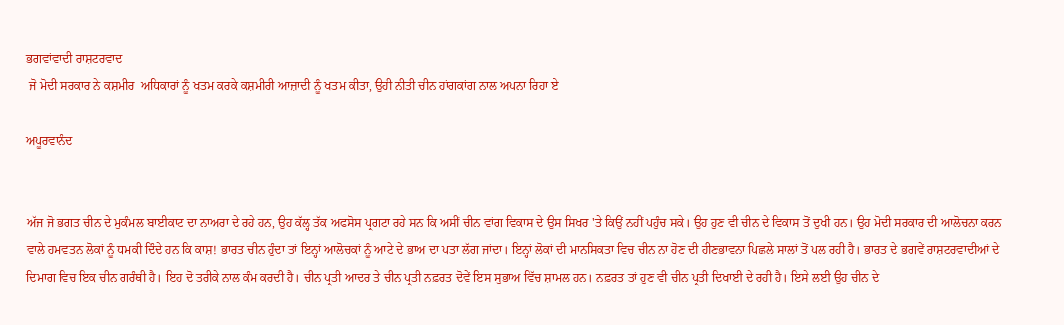ਭਗਵਾਂਵਾਦੀ ਰਾਸ਼ਟਰਵਾਦ
 ਜੋ ਮੋਦੀ ਸਰਕਾਰ ਨੇ ਕਸ਼ਮੀਰ  ਅਧਿਕਾਰਾਂ ਨੂੰ ਖਤਮ ਕਰਕੇ ਕਸ਼ਮੀਰੀ ਆਜ਼ਾਦੀ ਨੂੰ ਖਤਮ ਕੀਤਾ, ਉਹੀ ਨੀਤੀ ਚੀਨ ਹਾਂਗਕਾਂਗ ਨਾਲ ਅਪਨਾ ਰਿਹਾ ਏ

ਅਪੂਰਵਾਨੰਦ


ਅੱਜ ਜੋ ਭਗਤ ਚੀਨ ਦੇ ਮੁਕੰਮਲ ਬਾਈਕਾਟ ਦਾ ਨਾਅਰਾ ਦੇ ਰਹੇ ਹਨ, ਉਹ ਕੱਲ੍ਹ ਤੱਕ ਅਫਸੋਸ ਪ੍ਰਗਟਾ ਰਹੇ ਸਨ ਕਿ ਅਸੀਂ ਚੀਨ ਵਾਂਗ ਵਿਕਾਸ ਦੇ ਉਸ ਸਿਖਰ 'ਤੇ ਕਿਉਂ ਨਹੀਂ ਪਹੁੰਚ ਸਕੇ। ਉਹ ਹੁਣ ਵੀ ਚੀਨ ਦੇ ਵਿਕਾਸ ਤੋਂ ਦੁਖੀ ਹਨ। ਉਹ ਮੋਦੀ ਸਰਕਾਰ ਦੀ ਆਲੋਚਨਾ ਕਰਨ ਵਾਲੇ ਹਮਵਤਨ ਲੋਕਾਂ ਨੂੰ ਧਮਕੀ ਦਿੰਦੇ ਹਨ ਕਿ ਕਾਸ਼! ਭਾਰਤ ਚੀਨ ਹੁੰਦਾ ਤਾਂ ਇਨ੍ਹਾਂ ਆਲੋਚਕਾਂ ਨੂੰ ਆਟੇ ਦੇ ਭਾਅ ਦਾ ਪਤਾ ਲੱਗ ਜਾਂਦਾ। ਇਨ੍ਹਾਂ ਲੋਕਾਂ ਦੀ ਮਾਨਸਿਕਤਾ ਵਿਚ ਚੀਨ ਨਾ ਹੋਣ ਦੀ ਹੀਣਭਾਵਨਾ ਪਿਛਲੇ ਸਾਲਾਂ ਤੋਂ ਪਲ ਰਹੀ ਹੈ। ਭਾਰਤ ਦੇ ਭਗਵੇਂ ਰਾਸ਼ਟਰਵਾਦੀਆਂ ਦੇ ਦਿਮਾਗ ਵਿਚ ਇਕ ਚੀਨ ਗਰੰਥੀ ਹੈ। ਇਹ ਦੋ ਤਰੀਕੇ ਨਾਲ ਕੰਮ ਕਰਦੀ ਹੈ। ਚੀਨ ਪ੍ਰਤੀ ਆਦਰ ਤੇ ਚੀਨ ਪ੍ਰਤੀ ਨਫ਼ਰਤ ਦੋਵੇਂ ਇਸ ਸੁਭਾਅ ਵਿੱਚ ਸ਼ਾਮਲ ਹਨ। ਨਫ਼ਰਤ ਤਾਂ ਹੁਣ ਵੀ ਚੀਨ ਪ੍ਰਤੀ ਦਿਖਾਈ ਦੇ ਰਹੀ ਹੈ। ਇਸੇ ਲਈ ਉਹ ਚੀਨ ਦੇ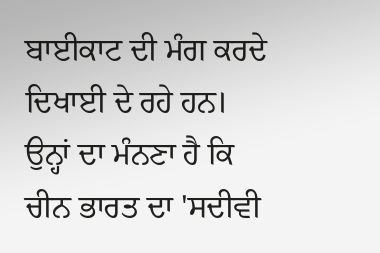ਬਾਈਕਾਟ ਦੀ ਮੰਗ ਕਰਦੇ ਦਿਖਾਈ ਦੇ ਰਹੇ ਹਨ। ਉਨ੍ਹਾਂ ਦਾ ਮੰਨਣਾ ਹੈ ਕਿ ਚੀਨ ਭਾਰਤ ਦਾ 'ਸਦੀਵੀ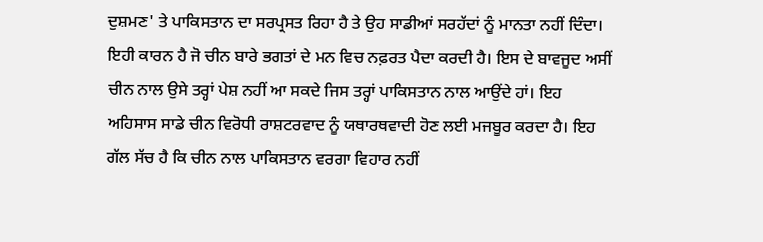ਦੁਸ਼ਮਣ' ਤੇ ਪਾਕਿਸਤਾਨ ਦਾ ਸਰਪ੍ਰਸਤ ਰਿਹਾ ਹੈ ਤੇ ਉਹ ਸਾਡੀਆਂ ਸਰਹੱਦਾਂ ਨੂੰ ਮਾਨਤਾ ਨਹੀਂ ਦਿੰਦਾ। ਇਹੀ ਕਾਰਨ ਹੈ ਜੋ ਚੀਨ ਬਾਰੇ ਭਗਤਾਂ ਦੇ ਮਨ ਵਿਚ ਨਫ਼ਰਤ ਪੈਦਾ ਕਰਦੀ ਹੈ। ਇਸ ਦੇ ਬਾਵਜੂਦ ਅਸੀਂ ਚੀਨ ਨਾਲ ਉਸੇ ਤਰ੍ਹਾਂ ਪੇਸ਼ ਨਹੀਂ ਆ ਸਕਦੇ ਜਿਸ ਤਰ੍ਹਾਂ ਪਾਕਿਸਤਾਨ ਨਾਲ ਆਉਂਦੇ ਹਾਂ। ਇਹ ਅਹਿਸਾਸ ਸਾਡੇ ਚੀਨ ਵਿਰੋਧੀ ਰਾਸ਼ਟਰਵਾਦ ਨੂੰ ਯਥਾਰਥਵਾਦੀ ਹੋਣ ਲਈ ਮਜਬੂਰ ਕਰਦਾ ਹੈ। ਇਹ ਗੱਲ ਸੱਚ ਹੈ ਕਿ ਚੀਨ ਨਾਲ ਪਾਕਿਸਤਾਨ ਵਰਗਾ ਵਿਹਾਰ ਨਹੀਂ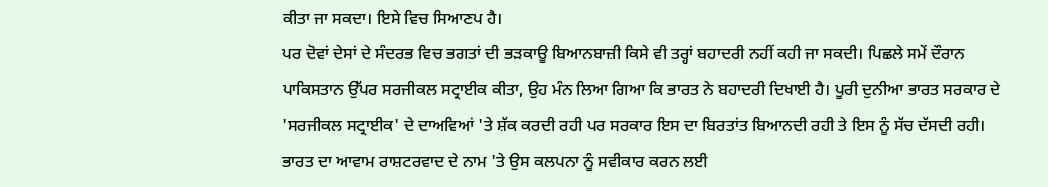ਕੀਤਾ ਜਾ ਸਕਦਾ। ਇਸੇ ਵਿਚ ਸਿਆਣਪ ਹੈ।
ਪਰ ਦੋਵਾਂ ਦੇਸਾਂ ਦੇ ਸੰਦਰਭ ਵਿਚ ਭਗਤਾਂ ਦੀ ਭੜਕਾਊ ਬਿਆਨਬਾਜ਼ੀ ਕਿਸੇ ਵੀ ਤਰ੍ਹਾਂ ਬਹਾਦਰੀ ਨਹੀਂ ਕਹੀ ਜਾ ਸਕਦੀ। ਪਿਛਲੇ ਸਮੇਂ ਦੌਰਾਨ ਪਾਕਿਸਤਾਨ ਉੱਪਰ ਸਰਜੀਕਲ ਸਟ੍ਰਾਈਕ ਕੀਤਾ, ਉਹ ਮੰਨ ਲਿਆ ਗਿਆ ਕਿ ਭਾਰਤ ਨੇ ਬਹਾਦਰੀ ਦਿਖਾਈ ਹੈ। ਪੂਰੀ ਦੁਨੀਆ ਭਾਰਤ ਸਰਕਾਰ ਦੇ 'ਸਰਜੀਕਲ ਸਟ੍ਰਾਈਕ' ਦੇ ਦਾਅਵਿਆਂ 'ਤੇ ਸ਼ੱਕ ਕਰਦੀ ਰਹੀ ਪਰ ਸਰਕਾਰ ਇਸ ਦਾ ਬਿਰਤਾਂਤ ਬਿਆਨਦੀ ਰਹੀ ਤੇ ਇਸ ਨੂੰ ਸੱਚ ਦੱਸਦੀ ਰਹੀ। ਭਾਰਤ ਦਾ ਆਵਾਮ ਰਾਸ਼ਟਰਵਾਦ ਦੇ ਨਾਮ 'ਤੇ ਉਸ ਕਲਪਨਾ ਨੂੰ ਸਵੀਕਾਰ ਕਰਨ ਲਈ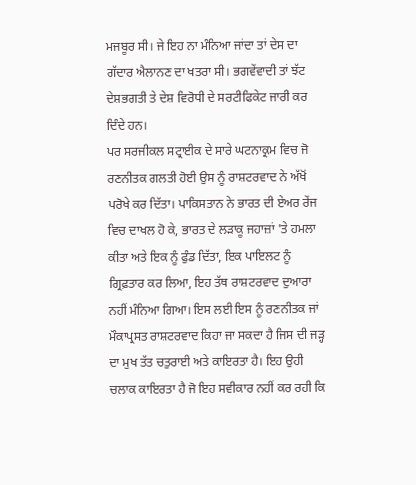ਮਜਬੂਰ ਸੀ। ਜੇ ਇਹ ਨਾ ਮੰਨਿਆ ਜਾਂਦਾ ਤਾਂ ਦੇਸ ਦਾ ਗੱਦਾਰ ਐਲਾਨਣ ਦਾ ਖਤਰਾ ਸੀ। ਭਗਵੇਂਵਾਦੀ ਤਾਂ ਝੱਟ ਦੇਸ਼ਭਗਤੀ ਤੇ ਦੇਸ਼ ਵਿਰੋਧੀ ਦੇ ਸਰਟੀਫਿਕੇਟ ਜਾਰੀ ਕਰ ਦਿੰਦੇ ਹਨ।
ਪਰ ਸਰਜੀਕਲ ਸਟ੍ਰਾਈਕ ਦੇ ਸਾਰੇ ਘਟਨਾਕ੍ਰਮ ਵਿਚ ਜੋ ਰਣਨੀਤਕ ਗਲਤੀ ਹੋਈ ਉਸ ਨੂੰ ਰਾਸ਼ਟਰਵਾਦ ਨੇ ਅੱਖੋਂ ਪਰੋਖੇ ਕਰ ਦਿੱਤਾ। ਪਾਕਿਸਤਾਨ ਨੇ ਭਾਰਤ ਦੀ ਏਅਰ ਰੇਂਜ ਵਿਚ ਦਾਖਲ ਹੋ ਕੇ, ਭਾਰਤ ਦੇ ਲੜਾਕੂ ਜਹਾਜ਼ਾਂ 'ਤੇ ਹਮਲਾ ਕੀਤਾ ਅਤੇ ਇਕ ਨੂੰ ਫੁੰਡ ਦਿੱਤਾ, ਇਕ ਪਾਇਲਟ ਨੂੰ ਗ੍ਰਿਫ਼ਤਾਰ ਕਰ ਲਿਆ, ਇਹ ਤੱਥ ਰਾਸ਼ਟਰਵਾਦ ਦੁਆਰਾ ਨਹੀਂ ਮੰਨਿਆ ਗਿਆ। ਇਸ ਲਈ ਇਸ ਨੂੰ ਰਣਨੀਤਕ ਜਾਂ ਮੌਕਾਪ੍ਰਸਤ ਰਾਸ਼ਟਰਵਾਦ ਕਿਹਾ ਜਾ ਸਕਦਾ ਹੈ ਜਿਸ ਦੀ ਜੜ੍ਹ  ਦਾ ਮੁਖ ਤੱਤ ਚਤੁਰਾਈ ਅਤੇ ਕਾਇਰਤਾ ਹੈ। ਇਹ ਉਹੀ ਚਲਾਕ ਕਾਇਰਤਾ ਹੈ ਜੋ ਇਹ ਸਵੀਕਾਰ ਨਹੀਂ ਕਰ ਰਹੀ ਕਿ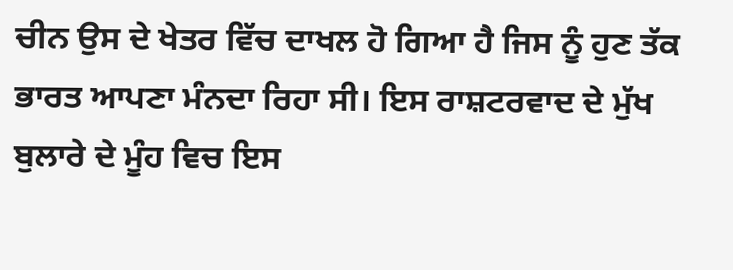ਚੀਨ ਉਸ ਦੇ ਖੇਤਰ ਵਿੱਚ ਦਾਖਲ ਹੋ ਗਿਆ ਹੈ ਜਿਸ ਨੂੰ ਹੁਣ ਤੱਕ ਭਾਰਤ ਆਪਣਾ ਮੰਨਦਾ ਰਿਹਾ ਸੀ। ਇਸ ਰਾਸ਼ਟਰਵਾਦ ਦੇ ਮੁੱਖ ਬੁਲਾਰੇ ਦੇ ਮੂੰਹ ਵਿਚ ਇਸ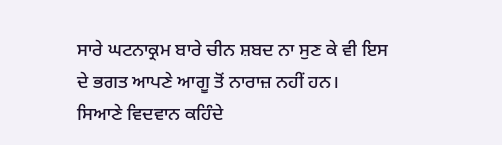ਸਾਰੇ ਘਟਨਾਕ੍ਰਮ ਬਾਰੇ ਚੀਨ ਸ਼ਬਦ ਨਾ ਸੁਣ ਕੇ ਵੀ ਇਸ ਦੇ ਭਗਤ ਆਪਣੇ ਆਗੂ ਤੋਂ ਨਾਰਾਜ਼ ਨਹੀਂ ਹਨ।
ਸਿਆਣੇ ਵਿਦਵਾਨ ਕਹਿੰਦੇ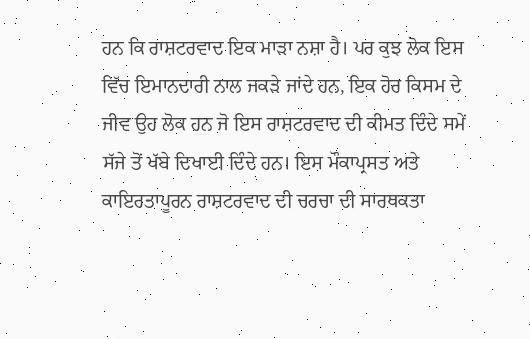ਹਨ ਕਿ ਰਾਸ਼ਟਰਵਾਦ ਇਕ ਮਾੜਾ ਨਸ਼ਾ ਹੈ। ਪਰ ਕੁਝ ਲੋਕ ਇਸ ਵਿੱਚ ਇਮਾਨਦਾਰੀ ਨਾਲ ਜਕੜੇ ਜਾਂਦੇ ਹਨ, ਇਕ ਹੋਰ ਕਿਸਮ ਦੇ ਜੀਵ ਉਹ ਲੋਕ ਹਨ ਜੋ ਇਸ ਰਾਸ਼ਟਰਵਾਦ ਦੀ ਕੀਮਤ ਦਿੰਦੇ ਸਮੇਂ ਸੱਜੇ ਤੋਂ ਖੱਬੇ ਦਿਖਾਈ ਦਿੰਦੇ ਹਨ। ਇਸ ਮੌਕਾਪ੍ਰਸਤ ਅਤੇ ਕਾਇਰਤਾਪੂਰਨ ਰਾਸ਼ਟਰਵਾਦ ਦੀ ਚਰਚਾ ਦੀ ਸਾਰਥਕਤਾ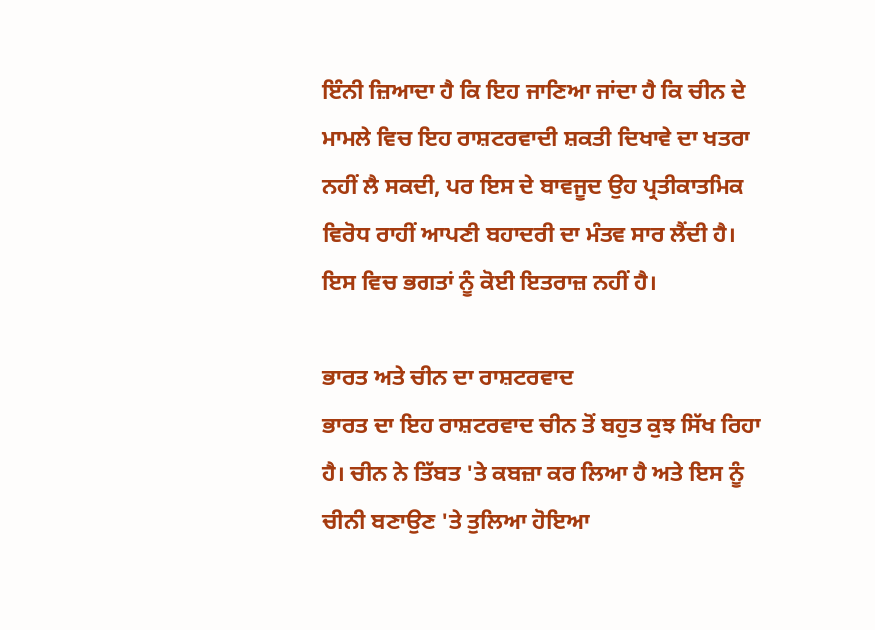ਇੰਨੀ ਜ਼ਿਆਦਾ ਹੈ ਕਿ ਇਹ ਜਾਣਿਆ ਜਾਂਦਾ ਹੈ ਕਿ ਚੀਨ ਦੇ ਮਾਮਲੇ ਵਿਚ ਇਹ ਰਾਸ਼ਟਰਵਾਦੀ ਸ਼ਕਤੀ ਦਿਖਾਵੇ ਦਾ ਖਤਰਾ ਨਹੀਂ ਲੈ ਸਕਦੀ, ਪਰ ਇਸ ਦੇ ਬਾਵਜੂਦ ਉਹ ਪ੍ਰਤੀਕਾਤਮਿਕ ਵਿਰੋਧ ਰਾਹੀਂ ਆਪਣੀ ਬਹਾਦਰੀ ਦਾ ਮੰਤਵ ਸਾਰ ਲੈਂਦੀ ਹੈ। ਇਸ ਵਿਚ ਭਗਤਾਂ ਨੂੰ ਕੋਈ ਇਤਰਾਜ਼ ਨਹੀਂ ਹੈ।

ਭਾਰਤ ਅਤੇ ਚੀਨ ਦਾ ਰਾਸ਼ਟਰਵਾਦ
ਭਾਰਤ ਦਾ ਇਹ ਰਾਸ਼ਟਰਵਾਦ ਚੀਨ ਤੋਂ ਬਹੁਤ ਕੁਝ ਸਿੱਖ ਰਿਹਾ ਹੈ। ਚੀਨ ਨੇ ਤਿੱਬਤ 'ਤੇ ਕਬਜ਼ਾ ਕਰ ਲਿਆ ਹੈ ਅਤੇ ਇਸ ਨੂੰ ਚੀਨੀ ਬਣਾਉਣ 'ਤੇ ਤੁਲਿਆ ਹੋਇਆ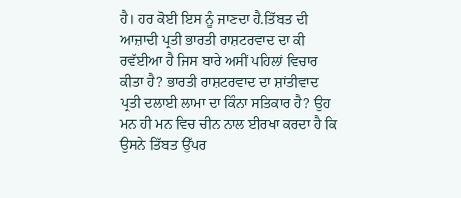ਹੈ। ਹਰ ਕੋਈ ਇਸ ਨੂੰ ਜਾਣਦਾ ਹੈ.ਤਿੱਬਤ ਦੀ ਆਜ਼ਾਦੀ ਪ੍ਰਤੀ ਭਾਰਤੀ ਰਾਸ਼ਟਰਵਾਦ ਦਾ ਕੀ ਰਵੱਈਆ ਹੈ ਜਿਸ ਬਾਰੇ ਅਸੀਂ ਪਹਿਲਾਂ ਵਿਚਾਰ ਕੀਤਾ ਹੈ? ਭਾਰਤੀ ਰਾਸ਼ਟਰਵਾਦ ਦਾ ਸ਼ਾਂਤੀਵਾਦ ਪ੍ਰਤੀ ਦਲਾਈ ਲਾਮਾ ਦਾ ਕਿੰਨਾ ਸਤਿਕਾਰ ਹੈ? ਉਹ ਮਨ ਹੀ ਮਨ ਵਿਚ ਚੀਨ ਨਾਲ ਈਰਖਾ ਕਰਦਾ ਹੈ ਕਿ ਉਸਨੇ ਤਿੱਬਤ ਉੱਪਰ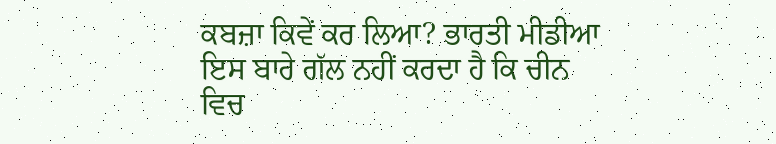ਕਬਜ਼ਾ ਕਿਵੇਂ ਕਰ ਲਿਆ? ਭਾਰਤੀ ਮੀਡੀਆ ਇਸ ਬਾਰੇ ਗੱਲ ਨਹੀਂ ਕਰਦਾ ਹੈ ਕਿ ਚੀਨ ਵਿਚ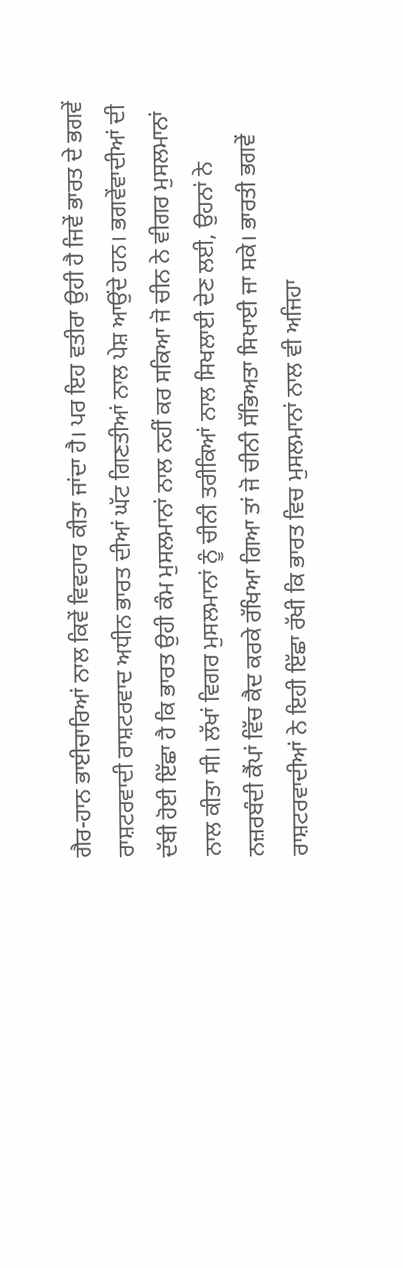ਗੈਰ-ਹਾਨ ਭਾਈਚਾਰਿਆਂ ਨਾਲ ਕਿਵੇਂ ਵਿਵਹਾਰ ਕੀਤਾ ਜਾਂਦਾ ਹੈ। ਪਰ ਇਹ ਵਤੀਰਾ ਉਹੀ ਹੈ ਜਿਵੇਂ ਭਾਰਤ ਦੇ ਭਗਵੇਂ ਰਾਸ਼ਟਰਵਾਦੀ ਰਾਸ਼ਟਰਵਾਦ ਅਧੀਨ ਭਾਰਤ ਦੀਆਂ ਘੱਟ ਗਿਣਤੀਆਂ ਨਾਲ ਪੇਸ਼ ਆਉਂਦੇ ਹਨ। ਭਗਵੇਂਵਾਦੀਆਂ ਦੀ ਦੱਬੀ ਹੋਈ ਇੱਛਾ ਹੈ ਕਿ ਭਾਰਤ ਉਹੀ ਕੰਮ ਮੁਸਲਮਾਨਾਂ ਨਾਲ ਨਹੀਂ ਕਰ ਸਕਿਆ ਜੋ ਚੀਨ ਨੇ ਵੀਗਰ ਮੁਸਲਮਾਨਾਂ ਨਾਲ ਕੀਤਾ ਸੀ। ਲੱਖਾਂ ਵਿਗਰ ਮੁਸਲਮਾਨਾਂ ਨੂੰ ਚੀਨੀ ਤਰੀਕਿਆਂ ਨਾਲ ਸਿਖਲਾਈ ਦੇਣ ਲਈ, ਉਹਨਾਂ ਨੇ ਨਜ਼ਰਬੰਦੀ ਕੈਂਪਾਂ ਵਿੱਚ ਕੈਦ ਕਰਕੇ ਰੱਖਿਆ ਗਿਆ ਤਾਂ ਜੋ ਚੀਨੀ ਸੱਭਿਅਤਾ ਸਿਖਾਈ ਜਾ ਸਕੇ। ਭਾਰਤੀ ਭਗਵੇਂ ਰਾਸ਼ਟਰਵਾਦੀਆਂ ਨੇ ਇਹੀ ਇੱਛਾ ਰੱਖੀ ਕਿ ਭਾਰਤ ਵਿਚ ਮੁਸਲਮਾਨਾਂ ਨਾਲ ਵੀ ਅਜਿਹਾ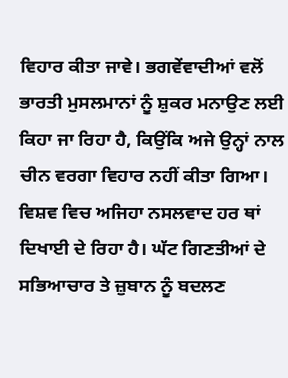ਵਿਹਾਰ ਕੀਤਾ ਜਾਵੇ। ਭਗਵੇਂਵਾਦੀਆਂ ਵਲੋਂ ਭਾਰਤੀ ਮੁਸਲਮਾਨਾਂ ਨੂੰ ਸ਼ੁਕਰ ਮਨਾਉਣ ਲਈ  ਕਿਹਾ ਜਾ ਰਿਹਾ ਹੈ, ਕਿਉਂਕਿ ਅਜੇ ਉਨ੍ਹਾਂ ਨਾਲ ਚੀਨ ਵਰਗਾ ਵਿਹਾਰ ਨਹੀਂ ਕੀਤਾ ਗਿਆ।
ਵਿਸ਼ਵ ਵਿਚ ਅਜਿਹਾ ਨਸਲਵਾਦ ਹਰ ਥਾਂ ਦਿਖਾਈ ਦੇ ਰਿਹਾ ਹੈ। ਘੱਟ ਗਿਣਤੀਆਂ ਦੇ ਸਭਿਆਚਾਰ ਤੇ ਜ਼ੁਬਾਨ ਨੂੰ ਬਦਲਣ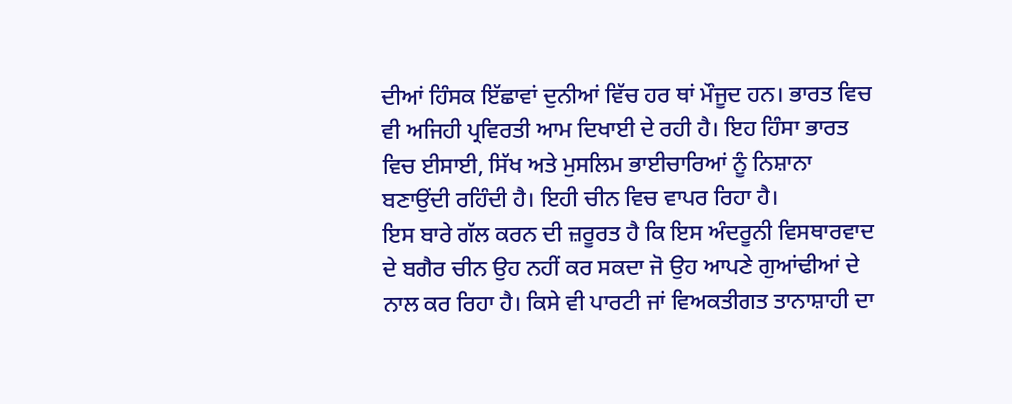ਦੀਆਂ ਹਿੰਸਕ ਇੱਛਾਵਾਂ ਦੁਨੀਆਂ ਵਿੱਚ ਹਰ ਥਾਂ ਮੌਜੂਦ ਹਨ। ਭਾਰਤ ਵਿਚ ਵੀ ਅਜਿਹੀ ਪ੍ਰਵਿਰਤੀ ਆਮ ਦਿਖਾਈ ਦੇ ਰਹੀ ਹੈ। ਇਹ ਹਿੰਸਾ ਭਾਰਤ ਵਿਚ ਈਸਾਈ, ਸਿੱਖ ਅਤੇ ਮੁਸਲਿਮ ਭਾਈਚਾਰਿਆਂ ਨੂੰ ਨਿਸ਼ਾਨਾ ਬਣਾਉਂਦੀ ਰਹਿੰਦੀ ਹੈ। ਇਹੀ ਚੀਨ ਵਿਚ ਵਾਪਰ ਰਿਹਾ ਹੈ।
ਇਸ ਬਾਰੇ ਗੱਲ ਕਰਨ ਦੀ ਜ਼ਰੂਰਤ ਹੈ ਕਿ ਇਸ ਅੰਦਰੂਨੀ ਵਿਸਥਾਰਵਾਦ ਦੇ ਬਗੈਰ ਚੀਨ ਉਹ ਨਹੀਂ ਕਰ ਸਕਦਾ ਜੋ ਉਹ ਆਪਣੇ ਗੁਆਂਢੀਆਂ ਦੇ ਨਾਲ ਕਰ ਰਿਹਾ ਹੈ। ਕਿਸੇ ਵੀ ਪਾਰਟੀ ਜਾਂ ਵਿਅਕਤੀਗਤ ਤਾਨਾਸ਼ਾਹੀ ਦਾ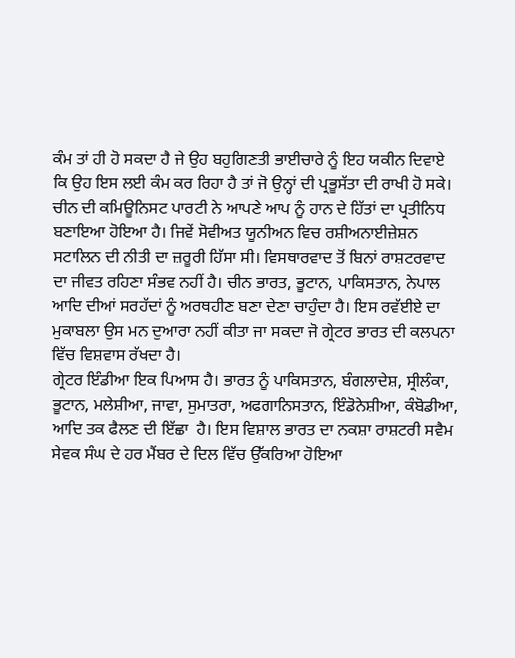ਕੰਮ ਤਾਂ ਹੀ ਹੋ ਸਕਦਾ ਹੈ ਜੇ ਉਹ ਬਹੁਗਿਣਤੀ ਭਾਈਚਾਰੇ ਨੂੰ ਇਹ ਯਕੀਨ ਦਿਵਾਏ ਕਿ ਉਹ ਇਸ ਲਈ ਕੰਮ ਕਰ ਰਿਹਾ ਹੈ ਤਾਂ ਜੋ ਉਨ੍ਹਾਂ ਦੀ ਪ੍ਰਭੂਸੱਤਾ ਦੀ ਰਾਖੀ ਹੋ ਸਕੇ। ਚੀਨ ਦੀ ਕਮਿਊਨਿਸਟ ਪਾਰਟੀ ਨੇ ਆਪਣੇ ਆਪ ਨੂੰ ਹਾਨ ਦੇ ਹਿੱਤਾਂ ਦਾ ਪ੍ਰਤੀਨਿਧ ਬਣਾਇਆ ਹੋਇਆ ਹੈ। ਜਿਵੇਂ ਸੋਵੀਅਤ ਯੂਨੀਅਨ ਵਿਚ ਰਸ਼ੀਅਨਾਈਜ਼ੇਸ਼ਨ ਸਟਾਲਿਨ ਦੀ ਨੀਤੀ ਦਾ ਜ਼ਰੂਰੀ ਹਿੱਸਾ ਸੀ। ਵਿਸਥਾਰਵਾਦ ਤੋਂ ਬਿਨਾਂ ਰਾਸ਼ਟਰਵਾਦ ਦਾ ਜੀਵਤ ਰਹਿਣਾ ਸੰਭਵ ਨਹੀਂ ਹੈ। ਚੀਨ ਭਾਰਤ, ਭੂਟਾਨ, ਪਾਕਿਸਤਾਨ, ਨੇਪਾਲ ਆਦਿ ਦੀਆਂ ਸਰਹੱਦਾਂ ਨੂੰ ਅਰਥਹੀਣ ਬਣਾ ਦੇਣਾ ਚਾਹੁੰਦਾ ਹੈ। ਇਸ ਰਵੱਈਏ ਦਾ ਮੁਕਾਬਲਾ ਉਸ ਮਨ ਦੁਆਰਾ ਨਹੀਂ ਕੀਤਾ ਜਾ ਸਕਦਾ ਜੋ ਗ੍ਰੇਟਰ ਭਾਰਤ ਦੀ ਕਲਪਨਾ ਵਿੱਚ ਵਿਸ਼ਵਾਸ ਰੱਖਦਾ ਹੈ।
ਗ੍ਰੇਟਰ ਇੰਡੀਆ ਇਕ ਪਿਆਸ ਹੈ। ਭਾਰਤ ਨੂੰ ਪਾਕਿਸਤਾਨ, ਬੰਗਲਾਦੇਸ਼, ਸ੍ਰੀਲੰਕਾ, ਭੂਟਾਨ, ਮਲੇਸ਼ੀਆ, ਜਾਵਾ, ਸੁਮਾਤਰਾ, ਅਫਗਾਨਿਸਤਾਨ, ਇੰਡੋਨੇਸ਼ੀਆ, ਕੰਬੋਡੀਆ, ਆਦਿ ਤਕ ਫੈਲਣ ਦੀ ਇੱਛਾ  ਹੈ। ਇਸ ਵਿਸ਼ਾਲ ਭਾਰਤ ਦਾ ਨਕਸ਼ਾ ਰਾਸ਼ਟਰੀ ਸਵੈਮ ਸੇਵਕ ਸੰਘ ਦੇ ਹਰ ਮੈਂਬਰ ਦੇ ਦਿਲ ਵਿੱਚ ਉੱਕਰਿਆ ਹੋਇਆ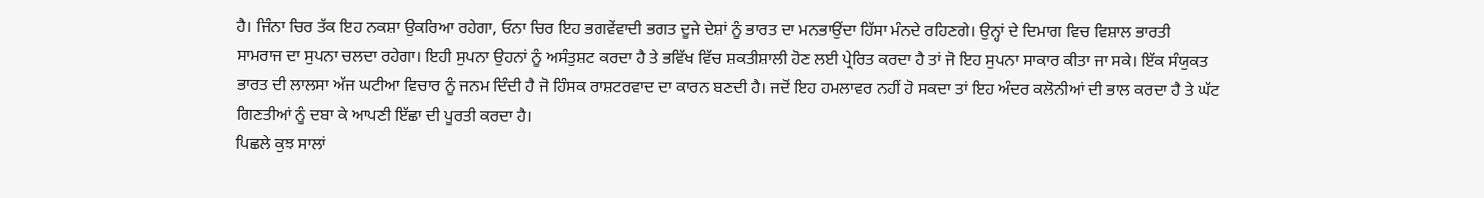ਹੈ। ਜਿੰਨਾ ਚਿਰ ਤੱਕ ਇਹ ਨਕਸ਼ਾ ਉਕਰਿਆ ਰਹੇਗਾ, ਓਨਾ ਚਿਰ ਇਹ ਭਗਵੇਂਵਾਦੀ ਭਗਤ ਦੂਜੇ ਦੇਸ਼ਾਂ ਨੂੰ ਭਾਰਤ ਦਾ ਮਨਭਾਉਂਦਾ ਹਿੱਸਾ ਮੰਨਦੇ ਰਹਿਣਗੇ। ਉਨ੍ਹਾਂ ਦੇ ਦਿਮਾਗ ਵਿਚ ਵਿਸ਼ਾਲ ਭਾਰਤੀ ਸਾਮਰਾਜ ਦਾ ਸੁਪਨਾ ਚਲਦਾ ਰਹੇਗਾ। ਇਹੀ ਸੁਪਨਾ ਉਹਨਾਂ ਨੂੰ ਅਸੰਤੁਸ਼ਟ ਕਰਦਾ ਹੈ ਤੇ ਭਵਿੱਖ ਵਿੱਚ ਸ਼ਕਤੀਸ਼ਾਲੀ ਹੋਣ ਲਈ ਪ੍ਰੇਰਿਤ ਕਰਦਾ ਹੈ ਤਾਂ ਜੋ ਇਹ ਸੁਪਨਾ ਸਾਕਾਰ ਕੀਤਾ ਜਾ ਸਕੇ। ਇੱਕ ਸੰਯੁਕਤ ਭਾਰਤ ਦੀ ਲਾਲਸਾ ਅੱਜ ਘਟੀਆ ਵਿਚਾਰ ਨੂੰ ਜਨਮ ਦਿੰਦੀ ਹੈ ਜੋ ਹਿੰਸਕ ਰਾਸ਼ਟਰਵਾਦ ਦਾ ਕਾਰਨ ਬਣਦੀ ਹੈ। ਜਦੋਂ ਇਹ ਹਮਲਾਵਰ ਨਹੀਂ ਹੋ ਸਕਦਾ ਤਾਂ ਇਹ ਅੰਦਰ ਕਲੋਨੀਆਂ ਦੀ ਭਾਲ ਕਰਦਾ ਹੈ ਤੇ ਘੱਟ ਗਿਣਤੀਆਂ ਨੂੰ ਦਬਾ ਕੇ ਆਪਣੀ ਇੱਛਾ ਦੀ ਪੂਰਤੀ ਕਰਦਾ ਹੈ।
ਪਿਛਲੇ ਕੁਝ ਸਾਲਾਂ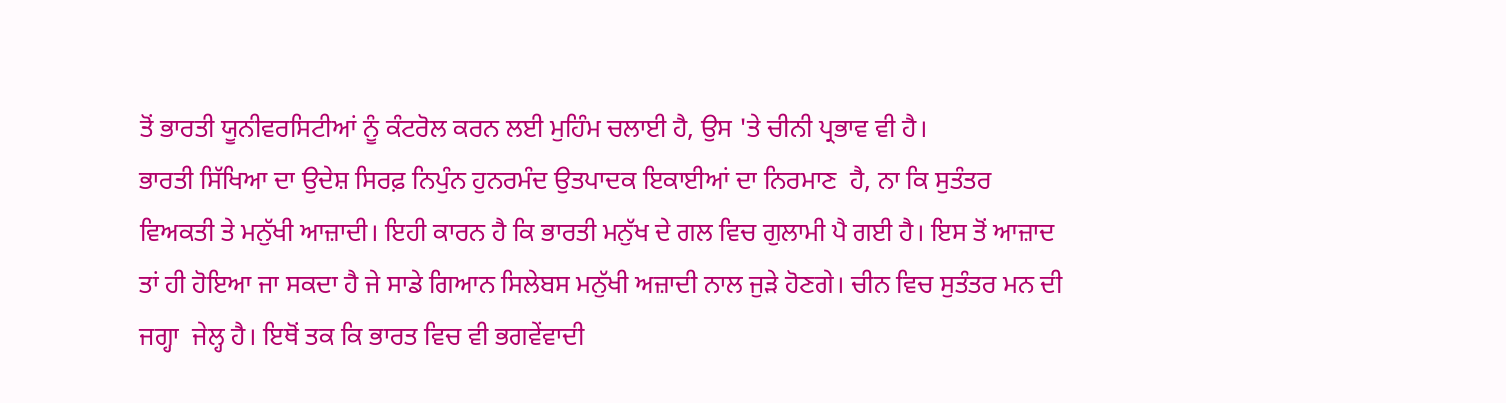ਤੋਂ ਭਾਰਤੀ ਯੂਨੀਵਰਸਿਟੀਆਂ ਨੂੰ ਕੰਟਰੋਲ ਕਰਨ ਲਈ ਮੁਹਿੰਮ ਚਲਾਈ ਹੈ, ਉਸ 'ਤੇ ਚੀਨੀ ਪ੍ਰਭਾਵ ਵੀ ਹੈ।
ਭਾਰਤੀ ਸਿੱਖਿਆ ਦਾ ਉਦੇਸ਼ ਸਿਰਫ਼ ਨਿਪੁੰਨ ਹੁਨਰਮੰਦ ਉਤਪਾਦਕ ਇਕਾਈਆਂ ਦਾ ਨਿਰਮਾਣ  ਹੈ, ਨਾ ਕਿ ਸੁਤੰਤਰ ਵਿਅਕਤੀ ਤੇ ਮਨੁੱਖੀ ਆਜ਼ਾਦੀ। ਇਹੀ ਕਾਰਨ ਹੈ ਕਿ ਭਾਰਤੀ ਮਨੁੱਖ ਦੇ ਗਲ ਵਿਚ ਗੁਲਾਮੀ ਪੈ ਗਈ ਹੈ। ਇਸ ਤੋਂ ਆਜ਼ਾਦ ਤਾਂ ਹੀ ਹੋਇਆ ਜਾ ਸਕਦਾ ਹੈ ਜੇ ਸਾਡੇ ਗਿਆਨ ਸਿਲੇਬਸ ਮਨੁੱਖੀ ਅਜ਼ਾਦੀ ਨਾਲ ਜੁੜੇ ਹੋਣਗੇ। ਚੀਨ ਵਿਚ ਸੁਤੰਤਰ ਮਨ ਦੀ ਜਗ੍ਹਾ  ਜੇਲ੍ਹ ਹੈ। ਇਥੋਂ ਤਕ ਕਿ ਭਾਰਤ ਵਿਚ ਵੀ ਭਗਵੇਂਵਾਦੀ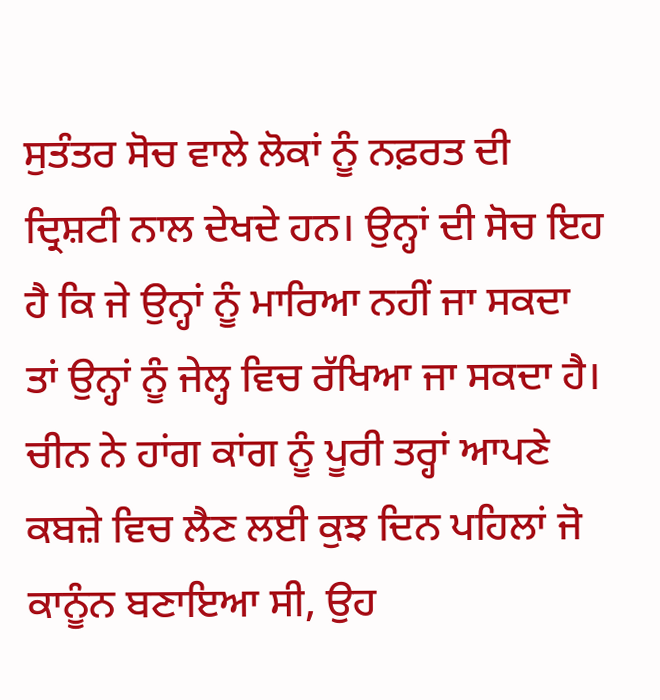ਸੁਤੰਤਰ ਸੋਚ ਵਾਲੇ ਲੋਕਾਂ ਨੂੰ ਨਫ਼ਰਤ ਦੀ ਦ੍ਰਿਸ਼ਟੀ ਨਾਲ ਦੇਖਦੇ ਹਨ। ਉਨ੍ਹਾਂ ਦੀ ਸੋਚ ਇਹ ਹੈ ਕਿ ਜੇ ਉਨ੍ਹਾਂ ਨੂੰ ਮਾਰਿਆ ਨਹੀਂ ਜਾ ਸਕਦਾ ਤਾਂ ਉਨ੍ਹਾਂ ਨੂੰ ਜੇਲ੍ਹ ਵਿਚ ਰੱਖਿਆ ਜਾ ਸਕਦਾ ਹੈ।
ਚੀਨ ਨੇ ਹਾਂਗ ਕਾਂਗ ਨੂੰ ਪੂਰੀ ਤਰ੍ਹਾਂ ਆਪਣੇ ਕਬਜ਼ੇ ਵਿਚ ਲੈਣ ਲਈ ਕੁਝ ਦਿਨ ਪਹਿਲਾਂ ਜੋ ਕਾਨੂੰਨ ਬਣਾਇਆ ਸੀ, ਉਹ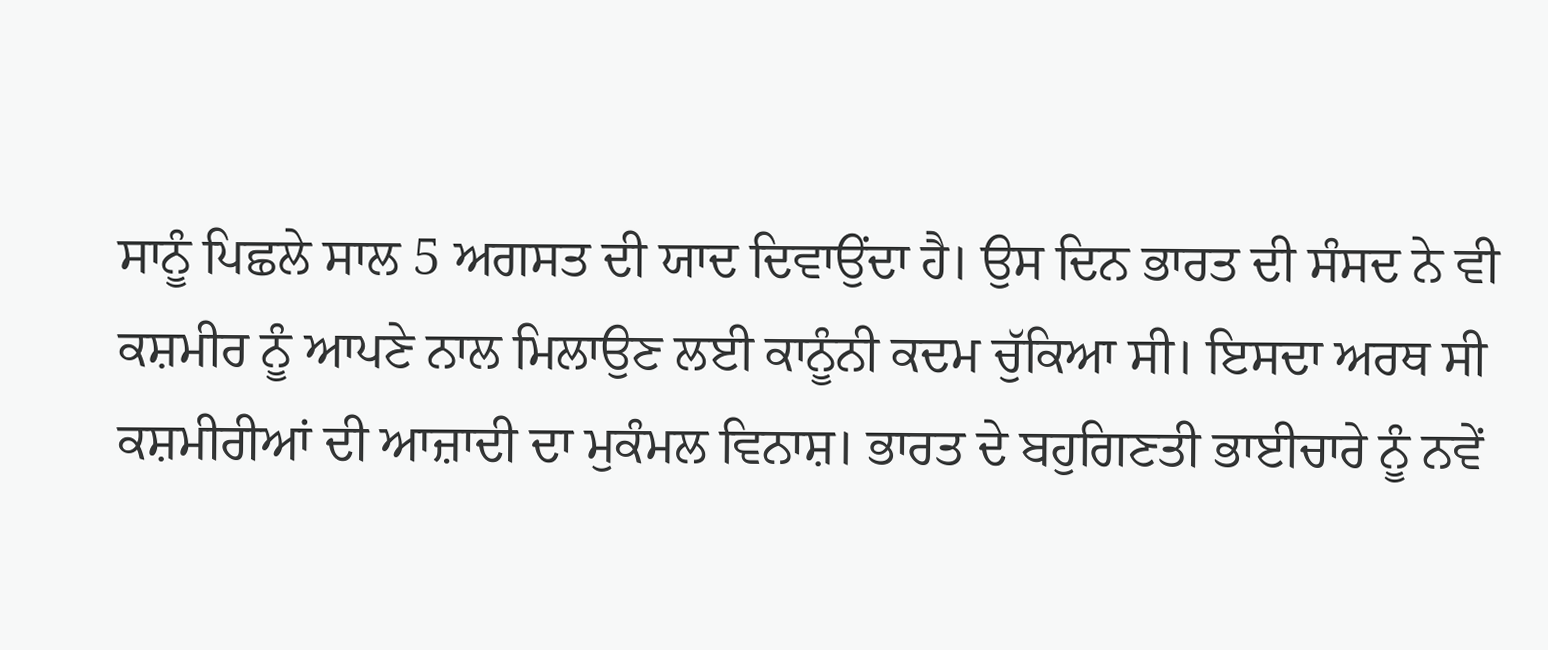ਸਾਨੂੰ ਪਿਛਲੇ ਸਾਲ 5 ਅਗਸਤ ਦੀ ਯਾਦ ਦਿਵਾਉਂਦਾ ਹੈ। ਉਸ ਦਿਨ ਭਾਰਤ ਦੀ ਸੰਸਦ ਨੇ ਵੀ ਕਸ਼ਮੀਰ ਨੂੰ ਆਪਣੇ ਨਾਲ ਮਿਲਾਉਣ ਲਈ ਕਾਨੂੰਨੀ ਕਦਮ ਚੁੱਕਿਆ ਸੀ। ਇਸਦਾ ਅਰਥ ਸੀ ਕਸ਼ਮੀਰੀਆਂ ਦੀ ਆਜ਼ਾਦੀ ਦਾ ਮੁਕੰਮਲ ਵਿਨਾਸ਼। ਭਾਰਤ ਦੇ ਬਹੁਗਿਣਤੀ ਭਾਈਚਾਰੇ ਨੂੰ ਨਵੇਂ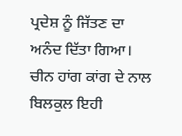ਪ੍ਰਦੇਸ਼ ਨੂੰ ਜਿੱਤਣ ਦਾ ਅਨੰਦ ਦਿੱਤਾ ਗਿਆ। ਚੀਨ ਹਾਂਗ ਕਾਂਗ ਦੇ ਨਾਲ ਬਿਲਕੁਲ ਇਹੀ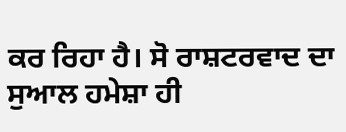ਕਰ ਰਿਹਾ ਹੈ। ਸੋ ਰਾਸ਼ਟਰਵਾਦ ਦਾ ਸੁਆਲ ਹਮੇਸ਼ਾ ਹੀ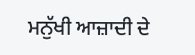ਮਨੁੱਖੀ ਆਜ਼ਾਦੀ ਦੇ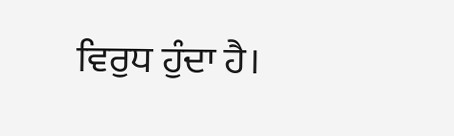ਵਿਰੁਧ ਹੁੰਦਾ ਹੈ।